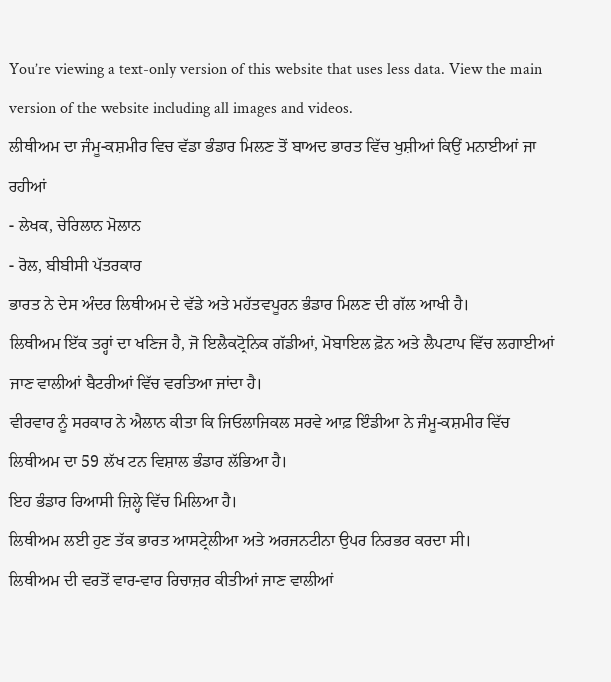You’re viewing a text-only version of this website that uses less data. View the main version of the website including all images and videos.
ਲੀਥੀਅਮ ਦਾ ਜੰਮੂ-ਕਸ਼ਮੀਰ ਵਿਚ ਵੱਡਾ ਭੰਡਾਰ ਮਿਲਣ ਤੋਂ ਬਾਅਦ ਭਾਰਤ ਵਿੱਚ ਖੁਸ਼ੀਆਂ ਕਿਉਂ ਮਨਾਈਆਂ ਜਾ ਰਹੀਆਂ
- ਲੇਖਕ, ਚੇਰਿਲਾਨ ਮੋਲਾਨ
- ਰੋਲ, ਬੀਬੀਸੀ ਪੱਤਰਕਾਰ
ਭਾਰਤ ਨੇ ਦੇਸ ਅੰਦਰ ਲਿਥੀਅਮ ਦੇ ਵੱਡੇ ਅਤੇ ਮਹੱਤਵਪੂਰਨ ਭੰਡਾਰ ਮਿਲਣ ਦੀ ਗੱਲ ਆਖੀ ਹੈ।
ਲਿਥੀਅਮ ਇੱਕ ਤਰ੍ਹਾਂ ਦਾ ਖਣਿਜ ਹੈ, ਜੋ ਇਲੈਕਟ੍ਰੋਨਿਕ ਗੱਡੀਆਂ, ਮੋਬਾਇਲ ਫ਼ੋਨ ਅਤੇ ਲੈਪਟਾਪ ਵਿੱਚ ਲਗਾਈਆਂ ਜਾਣ ਵਾਲੀਆਂ ਬੈਟਰੀਆਂ ਵਿੱਚ ਵਰਤਿਆ ਜਾਂਦਾ ਹੈ।
ਵੀਰਵਾਰ ਨੂੰ ਸਰਕਾਰ ਨੇ ਐਲਾਨ ਕੀਤਾ ਕਿ ਜਿਓਲਾਜਿਕਲ ਸਰਵੇ ਆਫ਼ ਇੰਡੀਆ ਨੇ ਜੰਮੂ-ਕਸ਼ਮੀਰ ਵਿੱਚ ਲਿਥੀਅਮ ਦਾ 59 ਲੱਖ ਟਨ ਵਿਸ਼ਾਲ ਭੰਡਾਰ ਲੱਭਿਆ ਹੈ।
ਇਹ ਭੰਡਾਰ ਰਿਆਸੀ ਜ਼ਿਲ੍ਹੇ ਵਿੱਚ ਮਿਲਿਆ ਹੈ।
ਲਿਥੀਅਮ ਲਈ ਹੁਣ ਤੱਕ ਭਾਰਤ ਆਸਟ੍ਰੇਲੀਆ ਅਤੇ ਅਰਜਨਟੀਨਾ ਉਪਰ ਨਿਰਭਰ ਕਰਦਾ ਸੀ।
ਲਿਥੀਅਮ ਦੀ ਵਰਤੋਂ ਵਾਰ-ਵਾਰ ਰਿਚਾਜ਼ਰ ਕੀਤੀਆਂ ਜਾਣ ਵਾਲੀਆਂ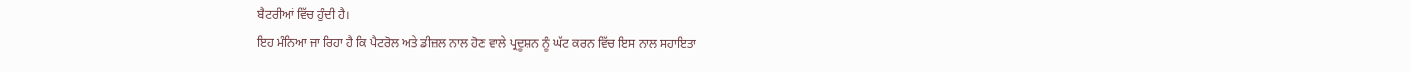ਬੈਟਰੀਆਂ ਵਿੱਚ ਹੁੰਦੀ ਹੈ।
ਇਹ ਮੰਨਿਆ ਜਾ ਰਿਹਾ ਹੈ ਕਿ ਪੈਟਰੋਲ ਅਤੇ ਡੀਜ਼ਲ ਨਾਲ ਹੋਣ ਵਾਲੇ ਪ੍ਰਦੂਸ਼ਨ ਨੂੰ ਘੱਟ ਕਰਨ ਵਿੱਚ ਇਸ ਨਾਲ ਸਹਾਇਤਾ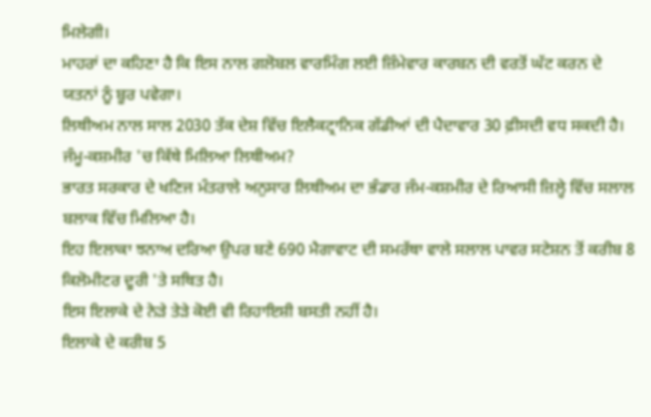ਮਿਲੇਗੀ।
ਮਾਹਰਾਂ ਦਾ ਕਹਿਣਾ ਹੈ ਕਿ ਇਸ ਨਾਲ ਗਲੋਬਲ ਵਾਰਮਿੰਗ ਲਈ ਜ਼ਿੰਮੇਵਾਰ ਕਾਰਬਨ ਦੀ ਵਰਤੋਂ ਘੱਟ ਕਰਨ ਦੇ ਯਤਨਾਂ ਨੂੰ ਬੂਰ ਪਵੇਗਾ।
ਲਿਥੀਅਮ ਨਾਲ ਸਾਲ 2030 ਤੱਕ ਦੇਸ਼ ਵਿੱਚ ਇਲੈਕਟ੍ਰਾਨਿਕ ਗੱਡੀਆਂ ਦੀ ਪੈਦਾਵਾਰ 30 ਫ਼ੀਸਦੀ ਵਧ ਸਕਦੀ ਹੈ।
ਜੰਮੂ-ਕਸ਼ਮੀਰ 'ਚ ਕਿੱਥੇ ਮਿਲਿਆ ਲਿਥੀਅਮ?
ਭਾਰਤ ਸਰਕਾਰ ਦੇ ਖਣਿਜ ਮੰਤਰਾਲੇ ਅਨੁਸਾਰ ਲਿਥੀਅਮ ਦਾ ਭੰਡਾਰ ਜੰਮ-ਕਸ਼ਮੀਰ ਦੇ ਰਿਆਸੀ ਜ਼ਿਲ੍ਹੇ ਵਿੱਚ ਸਲਾਲ ਬਲਾਕ ਵਿੱਚ ਮਿਲਿਆ ਹੈ।
ਇਹ ਇਲਾਕਾ ਝਨਾਅ ਦਰਿਆ ਉਪਰ ਬਣੇ 690 ਮੈਗਾਵਾਟ ਦੀ ਸਮਰੱਥਾ ਵਾਲੇ ਸਲਾਲ ਪਾਵਰ ਸਟੇਸ਼ਨ ਤੋਂ ਕਰੀਬ 8 ਕਿਲੋਮੀਟਰ ਦੂਰੀ 'ਤੇ ਸਥਿਤ ਹੈ।
ਇਸ ਇਲਾਕੇ ਦੇ ਨੇੜੇ ਤੇੜੇ ਕੋਈ ਵੀ ਰਿਹਾਇਸ਼ੀ ਬਸਤੀ ਨਹੀਂ ਹੈ।
ਇਲਾਕੇ ਦੇ ਕਰੀਬ 5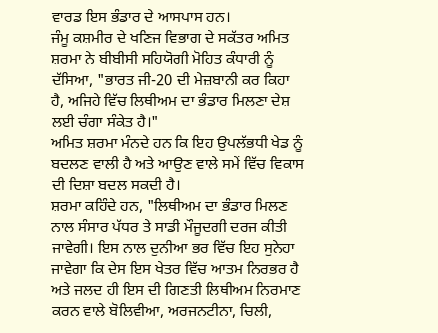ਵਾਰਡ ਇਸ ਭੰਡਾਰ ਦੇ ਆਸਪਾਸ ਹਨ।
ਜੰਮੂ ਕਸ਼ਮੀਰ ਦੇ ਖਣਿਜ ਵਿਭਾਗ ਦੇ ਸਕੱਤਰ ਅਮਿਤ ਸ਼ਰਮਾ ਨੇ ਬੀਬੀਸੀ ਸਹਿਯੋਗੀ ਮੋਹਿਤ ਕੰਧਾਰੀ ਨੂੰ ਦੱਸਿਆ, "ਭਾਰਤ ਜੀ-20 ਦੀ ਮੇਜ਼ਬਾਨੀ ਕਰ ਕਿਹਾ ਹੈ, ਅਜਿਹੇ ਵਿੱਚ ਲਿਥੀਅਮ ਦਾ ਭੰਡਾਰ ਮਿਲਣਾ ਦੇਸ਼ ਲਈ ਚੰਗਾ ਸੰਕੇਤ ਹੈ।"
ਅਮਿਤ ਸ਼ਰਮਾ ਮੰਨਦੇ ਹਨ ਕਿ ਇਹ ਉਪਲੱਭਧੀ ਖੇਡ ਨੂੰ ਬਦਲਣ ਵਾਲੀ ਹੈ ਅਤੇ ਆਉਣ ਵਾਲੇ ਸਮੇਂ ਵਿੱਚ ਵਿਕਾਸ ਦੀ ਦਿਸ਼ਾ ਬਦਲ ਸਕਦੀ ਹੈ।
ਸ਼ਰਮਾ ਕਹਿੰਦੇ ਹਨ, "ਲਿਥੀਅਮ ਦਾ ਭੰਡਾਰ ਮਿਲਣ ਨਾਲ ਸੰਸਾਰ ਪੱਧਰ ਤੇ ਸਾਡੀ ਮੌਜੂਦਗੀ ਦਰਜ ਕੀਤੀ ਜਾਵੇਗੀ। ਇਸ ਨਾਲ ਦੁਨੀਆ ਭਰ ਵਿੱਚ ਇਹ ਸੁਨੇਹਾ ਜਾਵੇਗਾ ਕਿ ਦੇਸ ਇਸ ਖੇਤਰ ਵਿੱਚ ਆਤਮ ਨਿਰਭਰ ਹੈ ਅਤੇ ਜਲਦ ਹੀ ਇਸ ਦੀ ਗਿਣਤੀ ਲਿਥੀਅਮ ਨਿਰਮਾਣ ਕਰਨ ਵਾਲੇ ਬੋਲਿਵੀਆ, ਅਰਜਨਟੀਨਾ, ਚਿਲੀ,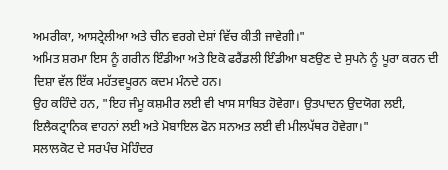ਅਮਰੀਕਾ, ਆਸਟ੍ਰੇਲੀਆ ਅਤੇ ਚੀਨ ਵਰਗੇ ਦੇਸ਼ਾਂ ਵਿੱਚ ਕੀਤੀ ਜਾਵੇਗੀ।"
ਅਮਿਤ ਸ਼ਰਮਾ ਇਸ ਨੂੰ ਗਰੀਨ ਇੰਡੀਆ ਅਤੇ ਇਕੋ ਫਰੈਂਡਲੀ ਇੰਡੀਆ ਬਣਉਣ ਦੇ ਸੁਪਨੇ ਨੂੰ ਪੂਰਾ ਕਰਨ ਦੀ ਦਿਸ਼ਾ ਵੱਲ ਇੱਕ ਮਹੱਤਵਪੂਰਨ ਕਦਮ ਮੰਨਦੇ ਹਨ।
ਉਹ ਕਹਿੰਦੇ ਹਨ, "ਇਹ ਜੰਮੂ ਕਸ਼ਮੀਰ ਲਈ ਵੀ ਖਾਸ ਸਾਬਿਤ ਹੋਵੇਗਾ। ਉਤਪਾਦਨ ਉਦਯੋਗ ਲਈ, ਇਲੈਕਟ੍ਰਾਨਿਕ ਵਾਹਨਾਂ ਲਈ ਅਤੇ ਮੋਬਾਇਲ ਫੋਨ ਸਨਅਤ ਲਈ ਵੀ ਮੀਲਪੱਥਰ ਹੋਵੇਗਾ।"
ਸਲਾਲਕੋਟ ਦੇ ਸਰਪੰਚ ਮੋਹਿੰਦਰ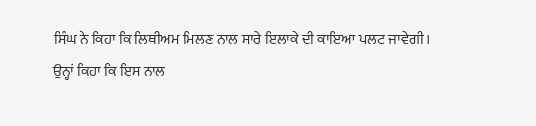ਸਿੰਘ ਨੇ ਕਿਹਾ ਕਿ ਲਿਥੀਅਮ ਮਿਲਣ ਨਾਲ ਸਾਰੇ ਇਲਾਕੇ ਦੀ ਕਾਇਆ ਪਲਟ ਜਾਵੇਗੀ।
ਉਨ੍ਹਾਂ ਕਿਹਾ ਕਿ ਇਸ ਨਾਲ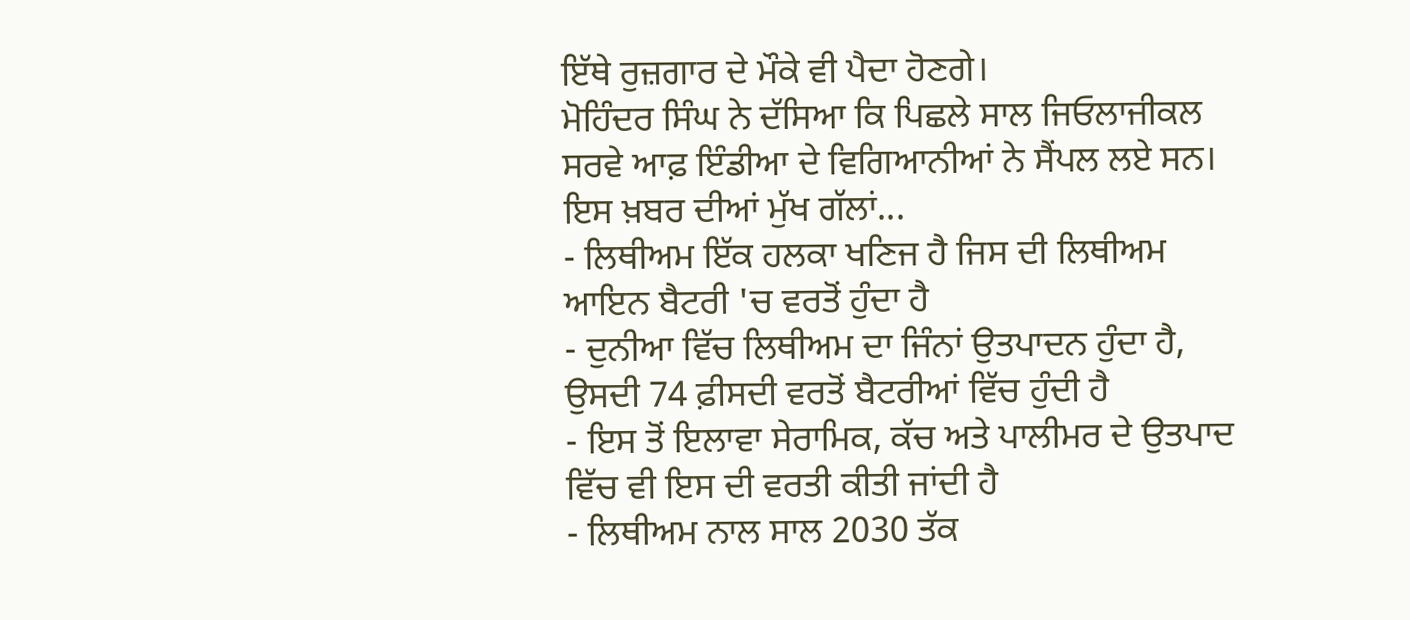ਇੱਥੇ ਰੁਜ਼ਗਾਰ ਦੇ ਮੌਕੇ ਵੀ ਪੈਦਾ ਹੋਣਗੇ।
ਮੋਹਿੰਦਰ ਸਿੰਘ ਨੇ ਦੱਸਿਆ ਕਿ ਪਿਛਲੇ ਸਾਲ ਜਿਓਲਾਜੀਕਲ ਸਰਵੇ ਆਫ਼ ਇੰਡੀਆ ਦੇ ਵਿਗਿਆਨੀਆਂ ਨੇ ਸੈਂਪਲ ਲਏ ਸਨ।
ਇਸ ਖ਼ਬਰ ਦੀਆਂ ਮੁੱਖ ਗੱਲਾਂ...
- ਲਿਥੀਅਮ ਇੱਕ ਹਲਕਾ ਖਣਿਜ ਹੈ ਜਿਸ ਦੀ ਲਿਥੀਅਮ ਆਇਨ ਬੈਟਰੀ 'ਚ ਵਰਤੋਂ ਹੁੰਦਾ ਹੈ
- ਦੁਨੀਆ ਵਿੱਚ ਲਿਥੀਅਮ ਦਾ ਜਿੰਨਾਂ ਉਤਪਾਦਨ ਹੁੰਦਾ ਹੈ, ਉਸਦੀ 74 ਫ਼ੀਸਦੀ ਵਰਤੋਂ ਬੈਟਰੀਆਂ ਵਿੱਚ ਹੁੰਦੀ ਹੈ
- ਇਸ ਤੋਂ ਇਲਾਵਾ ਸੇਰਾਮਿਕ, ਕੱਚ ਅਤੇ ਪਾਲੀਮਰ ਦੇ ਉਤਪਾਦ ਵਿੱਚ ਵੀ ਇਸ ਦੀ ਵਰਤੀ ਕੀਤੀ ਜਾਂਦੀ ਹੈ
- ਲਿਥੀਅਮ ਨਾਲ ਸਾਲ 2030 ਤੱਕ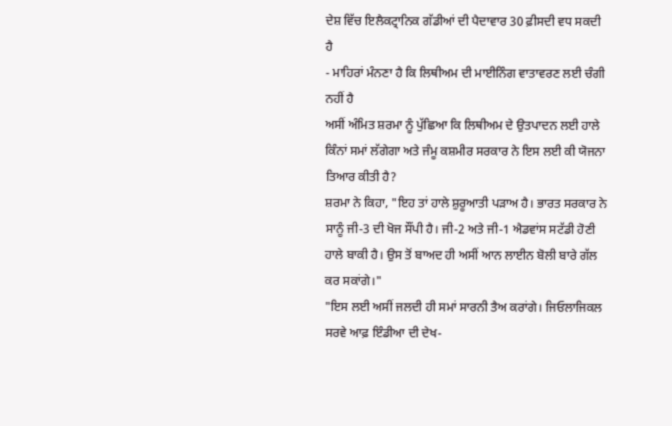ਦੇਸ਼ ਵਿੱਚ ਇਲੈਕਟ੍ਰਾਨਿਕ ਗੱਡੀਆਂ ਦੀ ਪੈਦਾਵਾਰ 30 ਫ਼ੀਸਦੀ ਵਧ ਸਕਦੀ ਹੈ
- ਮਾਹਿਰਾਂ ਮੰਨਣਾ ਹੈ ਕਿ ਲਿਥੀਅਮ ਦੀ ਮਾਈਨਿੰਗ ਵਾਤਾਵਰਣ ਲਈ ਚੰਗੀ ਨਹੀਂ ਹੈ
ਅਸੀਂ ਅੰਮਿਤ ਸ਼ਰਮਾ ਨੂੰ ਪੁੱਛਿਆ ਕਿ ਲਿਥੀਅਮ ਦੇ ਉਤਪਾਦਨ ਲਈ ਹਾਲੇ ਕਿੰਨਾਂ ਸਮਾਂ ਲੱਗੇਗਾ ਅਤੇ ਜੰਮੂ ਕਸ਼ਮੀਰ ਸਰਕਾਰ ਨੇ ਇਸ ਲਈ ਕੀ ਯੋਜਨਾ ਤਿਆਰ ਕੀਤੀ ਹੈ?
ਸ਼ਰਮਾ ਨੇ ਕਿਹਾ, "ਇਹ ਤਾਂ ਹਾਲੇ ਸ਼ੁਰੂਆਤੀ ਪੜਾਅ ਹੈ। ਭਾਰਤ ਸਰਕਾਰ ਨੇ ਸਾਨੂੰ ਜੀ-3 ਦੀ ਖੋਜ ਸੌਂਪੀ ਹੈ। ਜੀ-2 ਅਤੇ ਜੀ-1 ਐਡਵਾਂਸ ਸਟੱਡੀ ਹੋਣੀ ਹਾਲੇ ਬਾਕੀ ਹੈ। ਉਸ ਤੋਂ ਬਾਅਦ ਹੀ ਅਸੀਂ ਆਨ ਲਾਈਨ ਬੋਲੀ ਬਾਰੇ ਗੱਲ ਕਰ ਸਕਾਂਗੇ।"
"ਇਸ ਲਈ ਅਸੀਂ ਜਲਦੀ ਹੀ ਸਮਾਂ ਸਾਰਨੀ ਤੈਅ ਕਰਾਂਗੇ। ਜਿਓਲਾਜਿਕਲ ਸਰਵੇ ਆਫ਼ ਇੰਡੀਆ ਦੀ ਦੇਖ-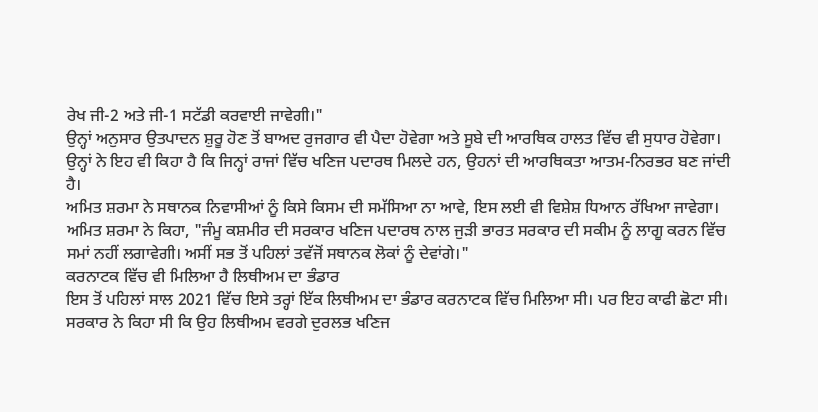ਰੇਖ ਜੀ-2 ਅਤੇ ਜੀ-1 ਸਟੱਡੀ ਕਰਵਾਈ ਜਾਵੇਗੀ।"
ਉਨ੍ਹਾਂ ਅਨੁਸਾਰ ਉਤਪਾਦਨ ਸ਼ੁਰੂ ਹੋਣ ਤੋਂ ਬਾਅਦ ਰੁਜਗਾਰ ਵੀ ਪੈਦਾ ਹੋਵੇਗਾ ਅਤੇ ਸੂਬੇ ਦੀ ਆਰਥਿਕ ਹਾਲਤ ਵਿੱਚ ਵੀ ਸੁਧਾਰ ਹੋਵੇਗਾ।
ਉਨ੍ਹਾਂ ਨੇ ਇਹ ਵੀ ਕਿਹਾ ਹੈ ਕਿ ਜਿਨ੍ਹਾਂ ਰਾਜਾਂ ਵਿੱਚ ਖਣਿਜ ਪਦਾਰਥ ਮਿਲਦੇ ਹਨ, ਉਹਨਾਂ ਦੀ ਆਰਥਿਕਤਾ ਆਤਮ-ਨਿਰਭਰ ਬਣ ਜਾਂਦੀ ਹੈ।
ਅਮਿਤ ਸ਼ਰਮਾ ਨੇ ਸਥਾਨਕ ਨਿਵਾਸੀਆਂ ਨੂੰ ਕਿਸੇ ਕਿਸਮ ਦੀ ਸਮੱਸਿਆ ਨਾ ਆਵੇ, ਇਸ ਲਈ ਵੀ ਵਿਸ਼ੇਸ਼ ਧਿਆਨ ਰੱਖਿਆ ਜਾਵੇਗਾ।
ਅਮਿਤ ਸ਼ਰਮਾ ਨੇ ਕਿਹਾ, "ਜੰਮੂ ਕਸ਼ਮੀਰ ਦੀ ਸਰਕਾਰ ਖਣਿਜ ਪਦਾਰਥ ਨਾਲ ਜੁੜੀ ਭਾਰਤ ਸਰਕਾਰ ਦੀ ਸਕੀਮ ਨੂੰ ਲਾਗੂ ਕਰਨ ਵਿੱਚ ਸਮਾਂ ਨਹੀਂ ਲਗਾਵੇਗੀ। ਅਸੀਂ ਸਭ ਤੋਂ ਪਹਿਲਾਂ ਤਵੱਜੋਂ ਸਥਾਨਕ ਲੋਕਾਂ ਨੂੰ ਦੇਵਾਂਗੇ।"
ਕਰਨਾਟਕ ਵਿੱਚ ਵੀ ਮਿਲਿਆ ਹੈ ਲਿਥੀਅਮ ਦਾ ਭੰਡਾਰ
ਇਸ ਤੋਂ ਪਹਿਲਾਂ ਸਾਲ 2021 ਵਿੱਚ ਇਸੇ ਤਰ੍ਹਾਂ ਇੱਕ ਲਿਥੀਅਮ ਦਾ ਭੰਡਾਰ ਕਰਨਾਟਕ ਵਿੱਚ ਮਿਲਿਆ ਸੀ। ਪਰ ਇਹ ਕਾਫੀ ਛੋਟਾ ਸੀ।
ਸਰਕਾਰ ਨੇ ਕਿਹਾ ਸੀ ਕਿ ਉਹ ਲਿਥੀਅਮ ਵਰਗੇ ਦੁਰਲਭ ਖਣਿਜ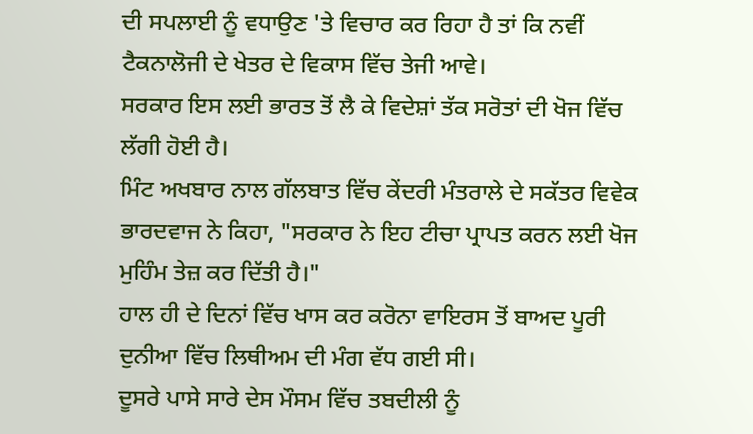ਦੀ ਸਪਲਾਈ ਨੂੰ ਵਧਾਉਣ 'ਤੇ ਵਿਚਾਰ ਕਰ ਰਿਹਾ ਹੈ ਤਾਂ ਕਿ ਨਵੀਂ ਟੈਕਨਾਲੋਜੀ ਦੇ ਖੇਤਰ ਦੇ ਵਿਕਾਸ ਵਿੱਚ ਤੇਜੀ ਆਵੇ।
ਸਰਕਾਰ ਇਸ ਲਈ ਭਾਰਤ ਤੋਂ ਲੈ ਕੇ ਵਿਦੇਸ਼ਾਂ ਤੱਕ ਸਰੋਤਾਂ ਦੀ ਖੋਜ ਵਿੱਚ ਲੱਗੀ ਹੋਈ ਹੈ।
ਮਿੰਟ ਅਖਬਾਰ ਨਾਲ ਗੱਲਬਾਤ ਵਿੱਚ ਕੇਂਦਰੀ ਮੰਤਰਾਲੇ ਦੇ ਸਕੱਤਰ ਵਿਵੇਕ ਭਾਰਦਵਾਜ ਨੇ ਕਿਹਾ, "ਸਰਕਾਰ ਨੇ ਇਹ ਟੀਚਾ ਪ੍ਰਾਪਤ ਕਰਨ ਲਈ ਖੋਜ ਮੁਹਿੰਮ ਤੇਜ਼ ਕਰ ਦਿੱਤੀ ਹੈ।"
ਹਾਲ ਹੀ ਦੇ ਦਿਨਾਂ ਵਿੱਚ ਖਾਸ ਕਰ ਕਰੋਨਾ ਵਾਇਰਸ ਤੋਂ ਬਾਅਦ ਪੂਰੀ ਦੁਨੀਆ ਵਿੱਚ ਲਿਥੀਅਮ ਦੀ ਮੰਗ ਵੱਧ ਗਈ ਸੀ।
ਦੂਸਰੇ ਪਾਸੇ ਸਾਰੇ ਦੇਸ ਮੌਸਮ ਵਿੱਚ ਤਬਦੀਲੀ ਨੂੰ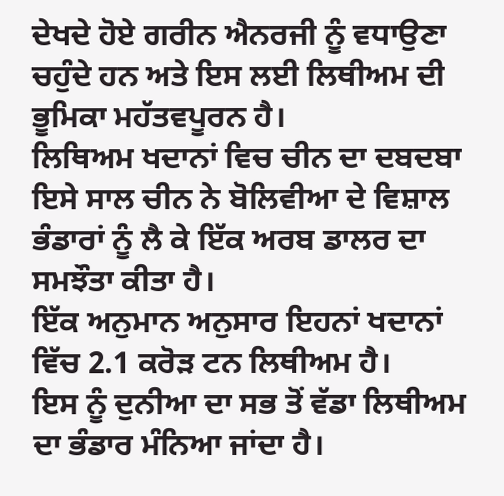ਦੇਖਦੇ ਹੋਏ ਗਰੀਨ ਐਨਰਜੀ ਨੂੰ ਵਧਾਉਣਾ ਚਹੁੰਦੇ ਹਨ ਅਤੇ ਇਸ ਲਈ ਲਿਥੀਅਮ ਦੀ ਭੂਮਿਕਾ ਮਹੱਤਵਪੂਰਨ ਹੈ।
ਲਿਥਿਅਮ ਖਦਾਨਾਂ ਵਿਚ ਚੀਨ ਦਾ ਦਬਦਬਾ
ਇਸੇ ਸਾਲ ਚੀਨ ਨੇ ਬੋਲਿਵੀਆ ਦੇ ਵਿਸ਼ਾਲ ਭੰਡਾਰਾਂ ਨੂੰ ਲੈ ਕੇ ਇੱਕ ਅਰਬ ਡਾਲਰ ਦਾ ਸਮਝੌਤਾ ਕੀਤਾ ਹੈ।
ਇੱਕ ਅਨੁਮਾਨ ਅਨੁਸਾਰ ਇਹਨਾਂ ਖਦਾਨਾਂ ਵਿੱਚ 2.1 ਕਰੋੜ ਟਨ ਲਿਥੀਅਮ ਹੈ।
ਇਸ ਨੂੰ ਦੁਨੀਆ ਦਾ ਸਭ ਤੋਂ ਵੱਡਾ ਲਿਥੀਅਮ ਦਾ ਭੰਡਾਰ ਮੰਨਿਆ ਜਾਂਦਾ ਹੈ।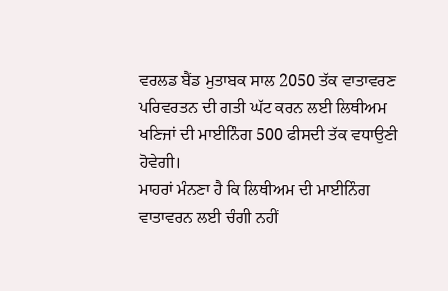ਵਰਲਡ ਬੈਂਡ ਮੁਤਾਬਕ ਸਾਲ 2050 ਤੱਕ ਵਾਤਾਵਰਣ ਪਰਿਵਰਤਨ ਦੀ ਗਤੀ ਘੱਟ ਕਰਨ ਲਈ ਲਿਥੀਅਮ ਖਣਿਜਾਂ ਦੀ ਮਾਈਨਿੰਗ 500 ਫੀਸਦੀ ਤੱਕ ਵਧਾਉਣੀ ਹੋਵੇਗੀ।
ਮਾਹਰਾਂ ਮੰਨਣਾ ਹੈ ਕਿ ਲਿਥੀਅਮ ਦੀ ਮਾਈਨਿੰਗ ਵਾਤਾਵਰਨ ਲਈ ਚੰਗੀ ਨਹੀਂ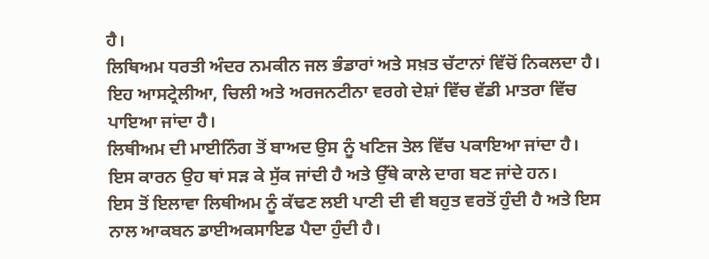ਹੈ।
ਲਿਥਿਅਮ ਧਰਤੀ ਅੰਦਰ ਨਮਕੀਨ ਜਲ ਭੰਡਾਰਾਂ ਅਤੇ ਸਖ਼ਤ ਚੱਟਾਨਾਂ ਵਿੱਚੋਂ ਨਿਕਲਦਾ ਹੈ।
ਇਹ ਆਸਟ੍ਰੇਲੀਆ, ਚਿਲੀ ਅਤੇ ਅਰਜਨਟੀਨਾ ਵਰਗੇ ਦੇਸ਼ਾਂ ਵਿੱਚ ਵੱਡੀ ਮਾਤਰਾ ਵਿੱਚ ਪਾਇਆ ਜਾਂਦਾ ਹੈ।
ਲਿਥੀਅਮ ਦੀ ਮਾਈਨਿੰਗ ਤੋਂ ਬਾਅਦ ਉਸ ਨੂੰ ਖਣਿਜ ਤੇਲ ਵਿੱਚ ਪਕਾਇਆ ਜਾਂਦਾ ਹੈ।
ਇਸ ਕਾਰਨ ਉਹ ਥਾਂ ਸੜ ਕੇ ਸੁੱਕ ਜਾਂਦੀ ਹੈ ਅਤੇ ਉੱਥੇ ਕਾਲੇ ਦਾਗ ਬਣ ਜਾਂਦੇ ਹਨ।
ਇਸ ਤੋਂ ਇਲਾਵਾ ਲਿਥੀਅਮ ਨੂੰ ਕੱਢਣ ਲਈ ਪਾਣੀ ਦੀ ਵੀ ਬਹੁਤ ਵਰਤੋਂ ਹੁੰਦੀ ਹੈ ਅਤੇ ਇਸ ਨਾਲ ਆਕਬਨ ਡਾਈਅਕਸਾਇਡ ਪੈਦਾ ਹੁੰਦੀ ਹੈ।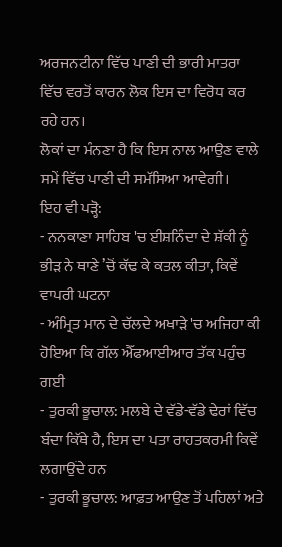ਅਰਜਨਟੀਨਾ ਵਿੱਚ ਪਾਣੀ ਦੀ ਭਾਰੀ ਮਾਤਰਾ ਵਿੱਚ ਵਰਤੋਂ ਕਾਰਨ ਲੋਕ ਇਸ ਦਾ ਵਿਰੋਧ ਕਰ ਰਹੇ ਹਨ।
ਲੋਕਾਂ ਦਾ ਮੰਨਣਾ ਹੈ ਕਿ ਇਸ ਨਾਲ ਆਉਣ ਵਾਲੇ ਸਮੇਂ ਵਿੱਚ ਪਾਣੀ ਦੀ ਸਮੱਸਿਆ ਆਵੇਗੀ।
ਇਹ ਵੀ ਪੜ੍ਹੋ:
- ਨਨਕਾਣਾ ਸਾਹਿਬ 'ਚ ਈਸ਼ਨਿੰਦਾ ਦੇ ਸ਼ੱਕੀ ਨੂੰ ਭੀੜ ਨੇ ਥਾਣੇ ’ਚੋਂ ਕੱਢ ਕੇ ਕਤਲ ਕੀਤਾ, ਕਿਵੇਂ ਵਾਪਰੀ ਘਟਨਾ
- ਅੰਮ੍ਰਿਤ ਮਾਨ ਦੇ ਚੱਲਦੇ ਅਖਾੜੇ 'ਚ ਅਜਿਹਾ ਕੀ ਹੋਇਆ ਕਿ ਗੱਲ ਐੱਫਆਈਆਰ ਤੱਕ ਪਹੁੰਚ ਗਈ
- ਤੁਰਕੀ ਭੂਚਾਲ: ਮਲਬੇ ਦੇ ਵੱਡੇ-ਵੱਡੇ ਢੇਰਾਂ ਵਿੱਚ ਬੰਦਾ ਕਿੱਥੇ ਹੈ, ਇਸ ਦਾ ਪਤਾ ਰਾਹਤਕਰਮੀ ਕਿਵੇਂ ਲਗਾਉਂਦੇ ਹਨ
- ਤੁਰਕੀ ਭੂਚਾਲ: ਆਫ਼ਤ ਆਉਣ ਤੋਂ ਪਹਿਲਾਂ ਅਤੇ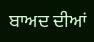ਬਾਅਦ ਦੀਆਂ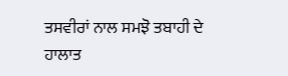ਤਸਵੀਰਾਂ ਨਾਲ ਸਮਝੋ ਤਬਾਹੀ ਦੇ ਹਾਲਾਤ